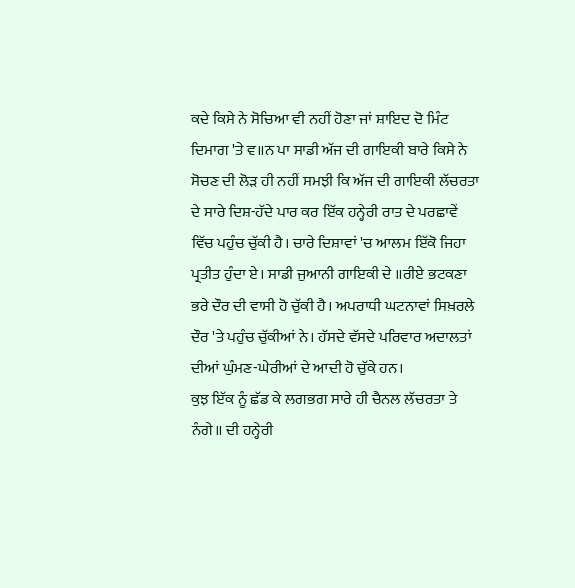ਕਦੇ ਕਿਸੇ ਨੇ ਸੋਚਿਆ ਵੀ ਨਹੀਂ ਹੋਣਾ ਜਾਂ ਸ਼ਾਇਦ ਦੋ ਮਿੰਟ ਦਿਮਾਗ 'ਤੇ ਵ॥ਨ ਪਾ ਸਾਡੀ ਅੱਜ ਦੀ ਗਾਇਕੀ ਬਾਰੇ ਕਿਸੇ ਨੇ ਸੋਚਣ ਦੀ ਲੋੜ ਹੀ ਨਹੀਂ ਸਮਝੀ ਕਿ ਅੱਜ ਦੀ ਗਾਇਕੀ ਲੱਚਰਤਾ ਦੇ ਸਾਰੇ ਦਿਸ਼-ਹੱਦੇ ਪਾਰ ਕਰ ਇੱਕ ਹਨ੍ਹੇਰੀ ਰਾਤ ਦੇ ਪਰਛਾਵੇਂ ਵਿੱਚ ਪਹੁੰਚ ਚੁੱਕੀ ਹੈ। ਚਾਰੇ ਦਿਸ਼ਾਵਾਂ 'ਚ ਆਲਮ ਇੱਕੋ ਜਿਹਾ ਪ੍ਰਤੀਤ ਹੁੰਦਾ ਏ। ਸਾਡੀ ਜੁਆਨੀ ਗਾਇਕੀ ਦੇ ॥ਰੀਏ ਭਟਕਣਾ ਭਰੇ ਦੌਰ ਦੀ ਵਾਸੀ ਹੋ ਚੁੱਕੀ ਹੈ। ਅਪਰਾਧੀ ਘਟਨਾਵਾਂ ਸਿਖ਼ਰਲੇ ਦੌਰ 'ਤੇ ਪਹੁੰਚ ਚੁੱਕੀਆਂ ਨੇ। ਹੱਸਦੇ ਵੱਸਦੇ ਪਰਿਵਾਰ ਅਦਾਲਤਾਂ ਦੀਆਂ ਘੁੰਮਣ-ਘੇਰੀਆਂ ਦੇ ਆਦੀ ਹੋ ਚੁੱਕੇ ਹਨ।
ਕੁਝ ਇੱਕ ਨੂੰ ਛੱਡ ਕੇ ਲਗਭਗ ਸਾਰੇ ਹੀ ਚੈਨਲ ਲੱਚਰਤਾ ਤੇ ਨੰਗੇ॥ ਦੀ ਹਨ੍ਹੇਰੀ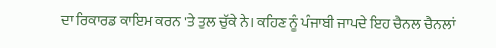ਦਾ ਰਿਕਾਰਡ ਕਾਇਮ ਕਰਨ 'ਤੇ ਤੁਲ ਚੁੱਕੇ ਨੇ। ਕਹਿਣ ਨੂੰ ਪੰਜਾਬੀ ਜਾਪਦੇ ਇਹ ਚੈਨਲ ਚੈਨਲਾਂ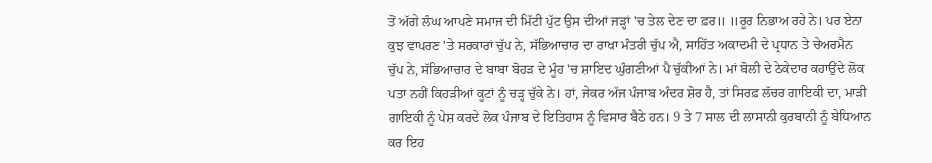ਤੋਂ ਅੱਗੇ ਲੰਘ ਆਪਣੇ ਸਮਾਜ ਦੀ ਮਿੱਟੀ ਪੁੱਟ ਉਸ ਦੀਆਂ ਜੜ੍ਹਾਂ 'ਚ ਤੇਲ ਦੇਣ ਦਾ ਫ਼ਰ॥ ॥ਰੂਰ ਨਿਭਾਅ ਰਹੇ ਨੇ। ਪਰ ਏਨਾ ਕੁਝ ਵਾਪਰਣ 'ਤੇ ਸਰਕਾਰਾਂ ਚੁੱਪ ਨੇ, ਸੱਭਿਆਚਾਰ ਦਾ ਰਾਖਾ ਮੰਤਰੀ ਚੁੱਪ ਐ, ਸਾਹਿੱਤ ਅਕਾਦਮੀ ਦੇ ਪ੍ਰਧਾਨ ਤੇ ਚੇਅਰਮੈਨ ਚੁੱਪ ਨੇ, ਸੱਭਿਆਚਾਰ ਦੇ ਬਾਬਾ ਬੋਹੜ ਦੇ ਮੂੰਹ 'ਚ ਸ਼ਾਇਦ ਘੁੰਗਣੀਆਂ ਪੈ ਚੁੱਕੀਆਂ ਨੇ। ਮਾਂ ਬੋਲੀ ਦੇ ਠੇਕੇਦਾਰ ਕਹਾਉਂਦੇ ਲੋਕ ਪਤਾ ਨਹੀਂ ਕਿਹੜੀਆਂ ਕੂਟਾਂ ਨੂੰ ਚੜ੍ਹ ਚੁੱਕੇ ਨੇ। ਹਾਂ, ਜੇਕਰ ਅੱਜ ਪੰਜਾਬ ਅੰਦਰ ਸ਼ੋਰ ਹੈ, ਤਾਂ ਸਿਰਫ਼ ਲੱਚਰ ਗਾਇਕੀ ਦਾ, ਮਾੜੀ ਗਾਇਕੀ ਨੂੰ ਪੇਸ਼ ਕਰਦੇ ਲੋਕ ਪੰਜਾਬ ਦੇ ਇਤਿਹਾਸ ਨੂੰ ਵਿਸਾਰ ਬੈਠੇ ਹਨ। 9 ਤੇ 7 ਸਾਲ ਦੀ ਲਾਸਾਨੀ ਕੁਰਬਾਨੀ ਨੂੰ ਬੇਧਿਆਨ ਕਰ ਇਹ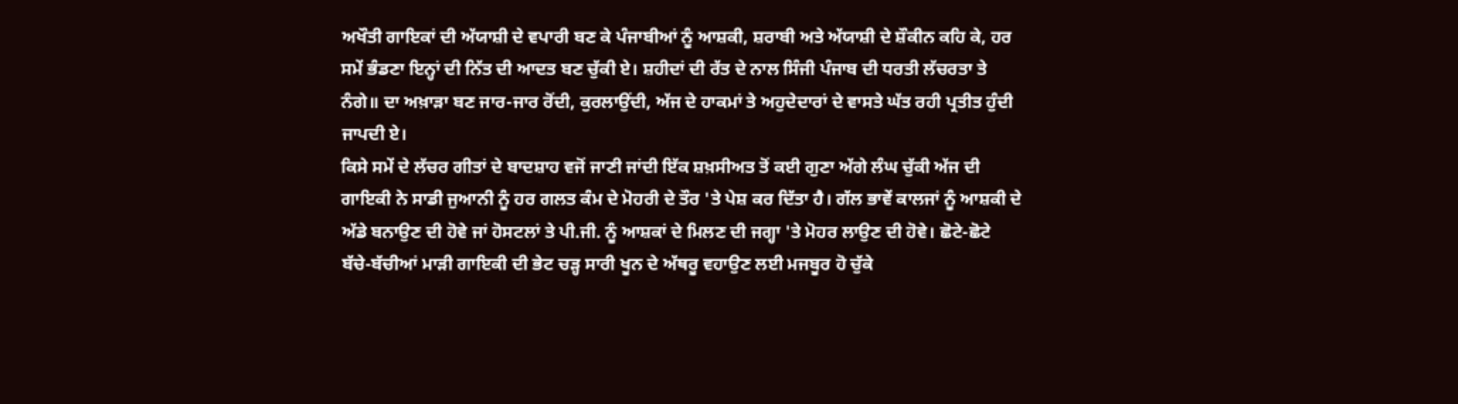ਅਖੌਤੀ ਗਾਇਕਾਂ ਦੀ ਅੱਯਾਸ਼ੀ ਦੇ ਵਪਾਰੀ ਬਣ ਕੇ ਪੰਜਾਬੀਆਂ ਨੂੰ ਆਸ਼ਕੀ, ਸ਼ਰਾਬੀ ਅਤੇ ਅੱਯਾਸ਼ੀ ਦੇ ਸ਼ੌਕੀਨ ਕਹਿ ਕੇ, ਹਰ ਸਮੇਂ ਭੰਡਣਾ ਇਨ੍ਹਾਂ ਦੀ ਨਿੱਤ ਦੀ ਆਦਤ ਬਣ ਚੁੱਕੀ ਏ। ਸ਼ਹੀਦਾਂ ਦੀ ਰੱਤ ਦੇ ਨਾਲ ਸਿੰਜੀ ਪੰਜਾਬ ਦੀ ਧਰਤੀ ਲੱਚਰਤਾ ਤੇ ਨੰਗੇ॥ ਦਾ ਅਖ਼ਾੜਾ ਬਣ ਜਾਰ-ਜਾਰ ਰੋਂਦੀ, ਕੁਰਲਾਉਂਦੀ, ਅੱਜ ਦੇ ਹਾਕਮਾਂ ਤੇ ਅਹੁਦੇਦਾਰਾਂ ਦੇ ਵਾਸਤੇ ਘੱਤ ਰਹੀ ਪ੍ਰਤੀਤ ਹੁੰਦੀ ਜਾਪਦੀ ਏ।
ਕਿਸੇ ਸਮੇਂ ਦੇ ਲੱਚਰ ਗੀਤਾਂ ਦੇ ਬਾਦਸ਼ਾਹ ਵਜੋਂ ਜਾਣੀ ਜਾਂਦੀ ਇੱਕ ਸ਼ਖ਼ਸੀਅਤ ਤੋਂ ਕਈ ਗੁਣਾ ਅੱਗੇ ਲੰਘ ਚੁੱਕੀ ਅੱਜ ਦੀ ਗਾਇਕੀ ਨੇ ਸਾਡੀ ਜੁਆਨੀ ਨੂੰ ਹਰ ਗਲਤ ਕੰਮ ਦੇ ਮੋਹਰੀ ਦੇ ਤੌਰ 'ਤੇ ਪੇਸ਼ ਕਰ ਦਿੱਤਾ ਹੈ। ਗੱਲ ਭਾਵੇਂ ਕਾਲਜਾਂ ਨੂੰ ਆਸ਼ਕੀ ਦੇ ਅੱਡੇ ਬਨਾਉਣ ਦੀ ਹੋਵੇ ਜਾਂ ਹੋਸਟਲਾਂ ਤੇ ਪੀ.ਜੀ. ਨੂੰ ਆਸ਼ਕਾਂ ਦੇ ਮਿਲਣ ਦੀ ਜਗ੍ਹਾ 'ਤੇ ਮੋਹਰ ਲਾਉਣ ਦੀ ਹੋਵੇ। ਛੋਟੇ-ਛੋਟੇ ਬੱਚੇ-ਬੱਚੀਆਂ ਮਾੜੀ ਗਾਇਕੀ ਦੀ ਭੇਟ ਚੜ੍ਹ ਸਾਰੀ ਖੂਨ ਦੇ ਅੱਥਰੂ ਵਹਾਉਣ ਲਈ ਮਜਬੂਰ ਹੋ ਚੁੱਕੇ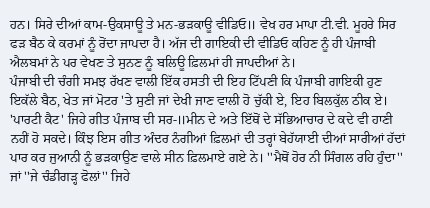ਹਨ। ਸਿਰੇ ਦੀਆਂ ਕਾਮ-ਉਕਸਾਊ ਤੇ ਮਨ-ਭੜਕਾਊ ਵੀਡਿਓ॥ ਵੇਖ ਹਰ ਮਾਪਾ ਟੀ.ਵੀ. ਮੂਹਰੇ ਸਿਰ ਫੜ ਬੈਠ ਕੇ ਕਰਮਾਂ ਨੂੰ ਰੋਂਦਾ ਜਾਪਦਾ ਹੈ। ਅੱਜ ਦੀ ਗਾਇਕੀ ਦੀ ਵੀਡਿਓ ਕਹਿਣ ਨੂੰ ਹੀ ਪੰਜਾਬੀ ਐਲਬਮਾਂ ਨੇ ਪਰ ਵੇਖਣ ਤੇ ਸੁਨਣ ਨੂੰ ਬਲਿਊ ਫ਼ਿਲਮਾਂ ਹੀ ਜਾਪਦੀਆਂ ਨੇ।
ਪੰਜਾਬੀ ਦੀ ਚੰਗੀ ਸਮਝ ਰੱਖਣ ਵਾਲੀ ਇੱਕ ਹਸਤੀ ਦੀ ਇਹ ਟਿੱਪਣੀ ਕਿ ਪੰਜਾਬੀ ਗਾਇਕੀ ਹੁਣ ਇਕੱਲੇ ਬੈਠ, ਖੇਤ ਜਾਂ ਮੋਟਰ 'ਤੇ ਸੁਣੀ ਜਾਂ ਦੇਖੀ ਜਾਣ ਵਾਲੀ ਹੋ ਚੁੱਕੀ ਏ, ਇਹ ਬਿਲਕੁੱਲ ਠੀਕ ਏ। 'ਪਾਰਟੀ ਕੈਟ' ਜਿਹੇ ਗੀਤ ਪੰਜਾਬ ਦੀ ਸਰ-॥ਮੀਨ ਦੇ ਅਤੇ ਇੱਥੋਂ ਦੇ ਸੱਭਿਆਚਾਰ ਦੇ ਕਦੇ ਵੀ ਹਾਣੀ ਨਹੀਂ ਹੋ ਸਕਦੇ। ਕਿੰਝ ਇਸ ਗੀਤ ਅੰਦਰ ਨੰਗੀਆਂ ਫ਼ਿਲਮਾਂ ਦੀ ਤਰ੍ਹਾਂ ਬੇਹੱਯਾਈ ਦੀਆਂ ਸਾਰੀਆਂ ਹੱਦਾਂ ਪਾਰ ਕਰ ਜੁਆਨੀ ਨੂੰ ਭੜਕਾਉਣ ਵਾਲੇ ਸੀਨ ਫ਼ਿਲਮਾਏ ਗਏ ਨੇ। ''ਮੈਥੋਂ ਹੋਰ ਨੀ ਸਿੰਗਲ ਰਹਿ ਹੁੰਦਾ'' ਜਾਂ ''ਜੇ ਚੰਡੀਗੜ੍ਹ ਫੋਲਾਂ'' ਜਿਹੇ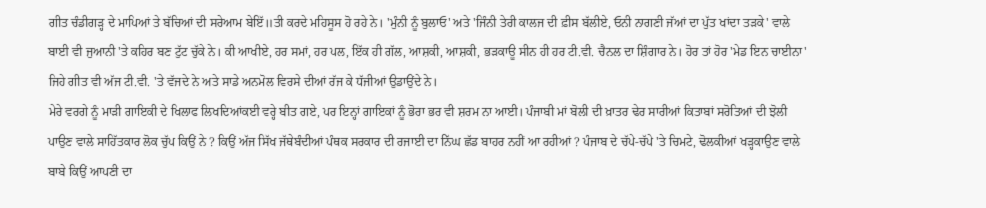ਗੀਤ ਚੰਡੀਗੜ੍ਹ ਦੇ ਮਾਪਿਆਂ ਤੇ ਬੱਚਿਆਂ ਦੀ ਸਰੇਆਮ ਬੇਇੱ॥ਤੀ ਕਰਦੇ ਮਹਿਸੂਸ ਹੋ ਰਹੇ ਨੇ। 'ਮੁੰਨੀ ਨੂੰ ਬੁਲਾਓ' ਅਤੇ 'ਜਿੰਨੀ ਤੇਰੀ ਕਾਲਜ ਦੀ ਫ਼ੀਸ ਬੱਲੀਏ, ਓਨੀ ਨਾਗਣੀ ਜੱਆਂ ਦਾ ਪੁੱਤ ਖਾਂਦਾ ਤੜਕੇ' ਵਾਲੇ ਬਾਈ ਵੀ ਜੁਆਨੀ 'ਤੇ ਕਹਿਰ ਬਣ ਟੁੱਟ ਚੁੱਕੇ ਨੇ। ਕੀ ਆਖੀਏ, ਹਰ ਸਮਾਂ, ਹਰ ਪਲ, ਇੱਕ ਹੀ ਗੱਲ, ਆਸ਼ਕੀ, ਆਸ਼ਕੀ, ਭੜਕਾਊ ਸੀਨ ਹੀ ਹਰ ਟੀ.ਵੀ. ਚੈਨਲ ਦਾ ਸ਼ਿੰਗਾਰ ਨੇ। ਹੋਰ ਤਾਂ ਹੋਰ 'ਮੇਡ ਇਨ ਚਾਈਨਾ' ਜਿਹੇ ਗੀਤ ਵੀ ਅੱਜ ਟੀ.ਵੀ. 'ਤੇ ਵੱਜਦੇ ਨੇ ਅਤੇ ਸਾਡੇ ਅਨਮੋਲ ਵਿਰਸੇ ਦੀਆਂ ਰੱਜ ਕੇ ਧੱਜੀਆਂ ਉਡਾਉਂਦੇ ਨੇ।
ਮੇਰੇ ਵਰਗੇ ਨੂੰ ਮਾੜੀ ਗਾਇਕੀ ਦੇ ਖਿਲਾਫ ਲਿਖਦਿਆਂਕਈ ਵਰ੍ਹੇ ਬੀਤ ਗਏ, ਪਰ ਇਨ੍ਹਾਂ ਗਾਇਕਾਂ ਨੂੰ ਭੋਰਾ ਭਰ ਵੀ ਸ਼ਰਮ ਨਾ ਆਈ। ਪੰਜਾਬੀ ਮਾਂ ਬੋਲੀ ਦੀ ਖ਼ਾਤਰ ਢੇਰ ਸਾਰੀਆਂ ਕਿਤਾਬਾਂ ਸਰੋਤਿਆਂ ਦੀ ਝੋਲੀ ਪਾਉਣ ਵਾਲੇ ਸਾਹਿੱਤਕਾਰ ਲੋਕ ਚੁੱਪ ਕਿਉਂ ਨੇ ? ਕਿਉਂ ਅੱਜ ਸਿੱਖ ਜੱਥੇਬੰਦੀਆਂ ਪੰਥਕ ਸਰਕਾਰ ਦੀ ਰਜਾਈ ਦਾ ਨਿੱਘ ਛੱਡ ਬਾਹਰ ਨਹੀਂ ਆ ਰਹੀਆਂ ? ਪੰਜਾਬ ਦੇ ਚੱਪੇ-ਚੱਪੇ 'ਤੇ ਚਿਮਟੇ, ਢੋਲਕੀਆਂ ਖੜ੍ਹਕਾਉਣ ਵਾਲੇ ਬਾਬੇ ਕਿਉਂ ਆਪਣੀ ਦਾ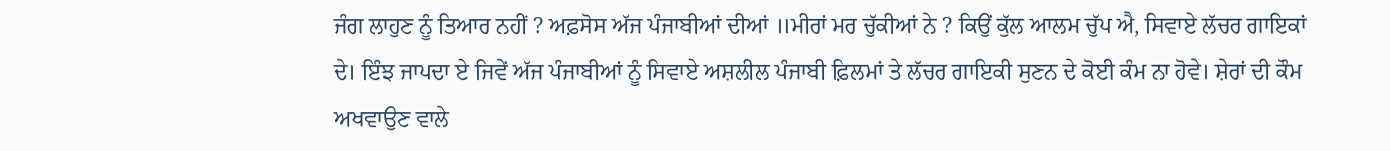ਜੰਗ ਲਾਹੁਣ ਨੂੰ ਤਿਆਰ ਨਹੀਂ ? ਅਫ਼ਸੋਸ ਅੱਜ ਪੰਜਾਬੀਆਂ ਦੀਆਂ ॥ਮੀਰਾਂ ਮਰ ਚੁੱਕੀਆਂ ਨੇ ? ਕਿਉਂ ਕੁੱਲ ਆਲਮ ਚੁੱਪ ਐ, ਸਿਵਾਏ ਲੱਚਰ ਗਾਇਕਾਂ ਦੇ। ਇੰਝ ਜਾਪਦਾ ਏ ਜਿਵੇਂ ਅੱਜ ਪੰਜਾਬੀਆਂ ਨੂੰ ਸਿਵਾਏ ਅਸ਼ਲੀਲ ਪੰਜਾਬੀ ਫ਼ਿਲਮਾਂ ਤੇ ਲੱਚਰ ਗਾਇਕੀ ਸੁਣਨ ਦੇ ਕੋਈ ਕੰਮ ਨਾ ਹੋਵੇ। ਸ਼ੇਰਾਂ ਦੀ ਕੌਮ ਅਖਵਾਉਣ ਵਾਲੇ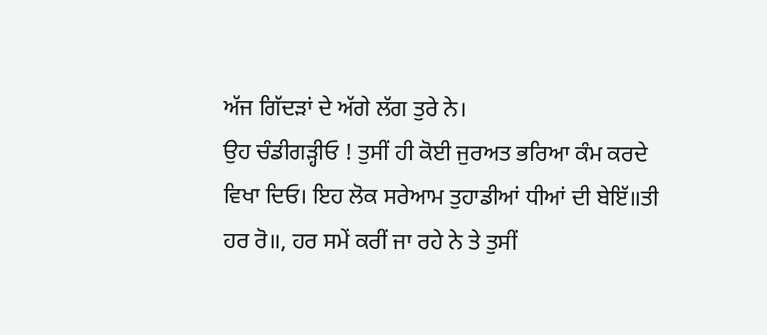ਅੱਜ ਗਿੱਦੜਾਂ ਦੇ ਅੱਗੇ ਲੱਗ ਤੁਰੇ ਨੇ।
ਉਹ ਚੰਡੀਗੜ੍ਹੀਓ ! ਤੁਸੀਂ ਹੀ ਕੋਈ ਜੁਰਅਤ ਭਰਿਆ ਕੰਮ ਕਰਦੇ ਵਿਖਾ ਦਿਓ। ਇਹ ਲੋਕ ਸਰੇਆਮ ਤੁਹਾਡੀਆਂ ਧੀਆਂ ਦੀ ਬੇਇੱ॥ਤੀ ਹਰ ਰੋ॥, ਹਰ ਸਮੇਂ ਕਰੀਂ ਜਾ ਰਹੇ ਨੇ ਤੇ ਤੁਸੀਂ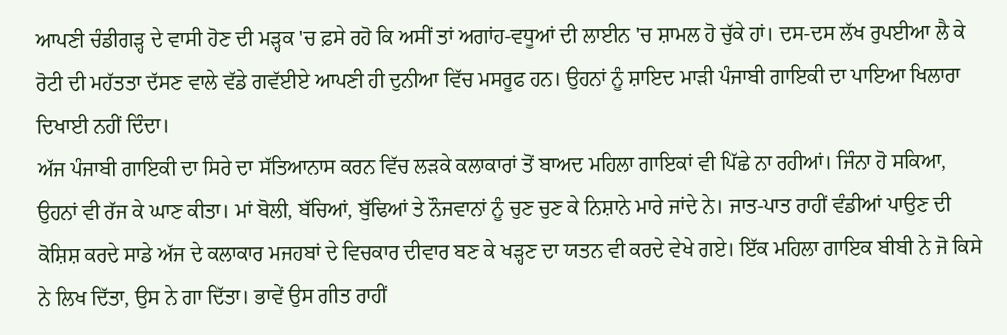ਆਪਣੀ ਚੰਡੀਗੜ੍ਹ ਦੇ ਵਾਸੀ ਹੋਣ ਦੀ ਮੜ੍ਹਕ 'ਚ ਫ਼ਸੇ ਰਹੋ ਕਿ ਅਸੀਂ ਤਾਂ ਅਗਾਂਹ-ਵਧੂਆਂ ਦੀ ਲਾਈਨ 'ਚ ਸ਼ਾਮਲ ਹੋ ਚੁੱਕੇ ਹਾਂ। ਦਸ-ਦਸ ਲੱਖ ਰੁਪਈਆ ਲੈ ਕੇ ਰੋਟੀ ਦੀ ਮਹੱਤਤਾ ਦੱਸਣ ਵਾਲੇ ਵੱਡੇ ਗਵੱਈਏ ਆਪਣੀ ਹੀ ਦੁਨੀਆ ਵਿੱਚ ਮਸਰੂਫ ਹਨ। ਉਹਨਾਂ ਨੂੰ ਸ਼ਾਇਦ ਮਾੜੀ ਪੰਜਾਬੀ ਗਾਇਕੀ ਦਾ ਪਾਇਆ ਖਿਲਾਰਾ ਦਿਖਾਈ ਨਹੀਂ ਦਿੰਦਾ।
ਅੱਜ ਪੰਜਾਬੀ ਗਾਇਕੀ ਦਾ ਸਿਰੇ ਦਾ ਸੱਤਿਆਨਾਸ ਕਰਨ ਵਿੱਚ ਲੜਕੇ ਕਲਾਕਾਰਾਂ ਤੋਂ ਬਾਅਦ ਮਹਿਲਾ ਗਾਇਕਾਂ ਵੀ ਪਿੱਛੇ ਨਾ ਰਹੀਆਂ। ਜਿੰਨਾ ਹੋ ਸਕਿਆ, ਉਹਨਾਂ ਵੀ ਰੱਜ ਕੇ ਘਾਣ ਕੀਤਾ। ਮਾਂ ਬੋਲੀ, ਬੱਚਿਆਂ, ਬੁੱਢਿਆਂ ਤੇ ਨੌਜਵਾਨਾਂ ਨੂੰ ਚੁਣ ਚੁਣ ਕੇ ਨਿਸ਼ਾਨੇ ਮਾਰੇ ਜਾਂਦੇ ਨੇ। ਜਾਤ-ਪਾਤ ਰਾਹੀਂ ਵੰਡੀਆਂ ਪਾਉਣ ਦੀ ਕੋਸ਼ਿਸ਼ ਕਰਦੇ ਸਾਡੇ ਅੱਜ ਦੇ ਕਲਾਕਾਰ ਮਜਹਬਾਂ ਦੇ ਵਿਚਕਾਰ ਦੀਵਾਰ ਬਣ ਕੇ ਖੜ੍ਹਣ ਦਾ ਯਤਨ ਵੀ ਕਰਦੇ ਵੇਖੇ ਗਏ। ਇੱਕ ਮਹਿਲਾ ਗਾਇਕ ਬੀਬੀ ਨੇ ਜੋ ਕਿਸੇ ਨੇ ਲਿਖ ਦਿੱਤਾ, ਉਸ ਨੇ ਗਾ ਦਿੱਤਾ। ਭਾਵੇਂ ਉਸ ਗੀਤ ਰਾਹੀਂ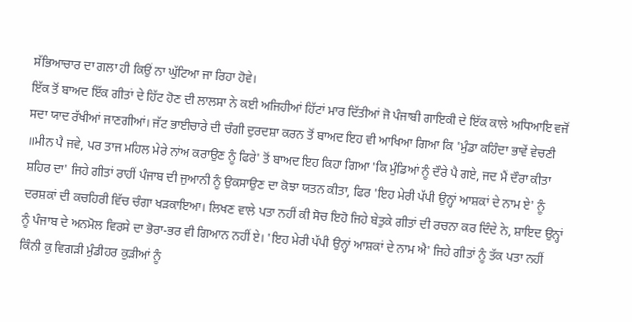ਸੱਭਿਆਚਾਰ ਦਾ ਗਲਾ ਹੀ ਕਿਉਂ ਨਾ ਘੁੱਟਿਆ ਜਾ ਰਿਹਾ ਹੋਵੇ।
ਇੱਕ ਤੋਂ ਬਾਅਦ ਇੱਕ ਗੀਤਾਂ ਦੇ ਹਿੱਟ ਹੋਣ ਦੀ ਲਾਲਸਾ ਨੇ ਕਈ ਅਜਿਹੀਆਂ ਹਿੱਟਾਂ ਮਾਰ ਦਿੱਤੀਆਂ ਜੋ ਪੰਜਾਬੀ ਗਾਇਕੀ ਦੇ ਇੱਕ ਕਾਲੇ ਅਧਿਆਇ ਵਜੋਂ ਸਦਾ ਯਾਦ ਰੱਖੀਆਂ ਜਾਣਗੀਆਂ। ਜੱਟ ਭਾਈਚਾਰੇ ਦੀ ਚੰਗੀ ਦੁਰਦਸ਼ਾ ਕਰਨ ਤੋਂ ਬਾਅਦ ਇਹ ਵੀ ਆਖਿਆ ਗਿਆ ਕਿ 'ਮੁੰਡਾ ਕਹਿੰਦਾ ਭਾਵੇਂ ਵੇਚਣੀ ॥ਮੀਨ ਪੈ ਜਵੇ, ਪਰ ਤਾਜ ਮਹਿਲ ਮੇਰੇ ਨਾਂਅ ਕਰਾਉਣ ਨੂੰ ਫਿਰੇ' ਤੋਂ ਬਾਅਦ ਇਹ ਕਿਹਾ ਗਿਆ 'ਕਿ ਮੁੰਡਿਆਂ ਨੂੰ ਦੌਰੇ ਪੈ ਗਏ, ਜਦ ਮੈਂ ਦੌਰਾ ਕੀਤਾ ਸ਼ਹਿਰ ਦਾ' ਜਿਹੇ ਗੀਤਾਂ ਰਾਹੀਂ ਪੰਜਾਬ ਦੀ ਜੁਆਨੀ ਨੂੰ ਉਕਸਾਉਣ ਦਾ ਕੋਝਾ ਯਤਨ ਕੀਤਾ, ਫਿਰ 'ਇਹ ਮੇਰੀ ਪੱਪੀ ਉਨ੍ਹਾਂ ਆਸ਼ਕਾਂ ਦੇ ਨਾਮ ਏ' ਨੂੰ ਦਰਸ਼ਕਾਂ ਦੀ ਕਚਹਿਰੀ ਵਿੱਚ ਚੰਗਾ ਖੜਕਾਇਆ। ਲਿਖਣ ਵਾਲੇ ਪਤਾ ਨਹੀਂ ਕੀ ਸੋਚ ਇਹੋ ਜਿਹੇ ਬੇਤੁਕੇ ਗੀਤਾਂ ਦੀ ਰਚਨਾ ਕਰ ਦਿੰਦੇ ਨੇ, ਸ਼ਾਇਦ ਉਨ੍ਹਾਂ ਨੂੰ ਪੰਜਾਬ ਦੇ ਅਨਮੋਲ ਵਿਰਸੇ ਦਾ ਭੋਰਾ-ਭਰ ਵੀ ਗਿਆਨ ਨਹੀਂ ਏ। 'ਇਹ ਮੇਰੀ ਪੱਪੀ ਉਨ੍ਹਾਂ ਆਸ਼ਕਾਂ ਦੇ ਨਾਮ ਐ' ਜਿਹੇ ਗੀਤਾਂ ਨੂੰ ਤੱਕ ਪਤਾ ਨਹੀਂ ਕਿੰਨੀ ਕੁ ਵਿਗੜੀ ਮੁੰਡੀਹਰ ਕੁੜੀਆਂ ਨੂੰ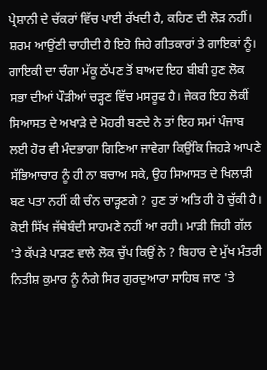ਪ੍ਰੇਸ਼ਾਨੀ ਦੇ ਚੱਕਰਾਂ ਵਿੱਚ ਪਾਈ ਰੱਖਦੀ ਹੈ, ਕਹਿਣ ਦੀ ਲੋੜ ਨਹੀਂ। ਸ਼ਰਮ ਆਉਂਣੀ ਚਾਹੀਦੀ ਹੈ ਇਹੋ ਜਿਹੇ ਗੀਤਕਾਰਾਂ ਤੇ ਗਾਇਕਾਂ ਨੂੰ। ਗਾਇਕੀ ਦਾ ਚੰਗਾ ਮੱਕੂ ਠੱਪਣ ਤੋਂ ਬਾਅਦ ਇਹ ਬੀਬੀ ਹੁਣ ਲੋਕ ਸਭਾ ਦੀਆਂ ਪੌੜੀਆਂ ਚੜ੍ਹਣ ਵਿੱਚ ਮਸਰੂਫ ਹੈ। ਜੇਕਰ ਇਹ ਲੋਕੀਂ ਸਿਆਸਤ ਦੇ ਅਖਾੜੇ ਦੇ ਮੋਹਰੀ ਬਣਦੇ ਨੇ ਤਾਂ ਇਹ ਸਮਾਂ ਪੰਜਾਬ ਲਈ ਹੋਰ ਵੀ ਮੰਦਭਾਗਾ ਗਿਣਿਆ ਜਾਵੇਗਾ ਕਿਉਂਕਿ ਜਿਹੜੇ ਆਪਣੇ ਸੱਭਿਆਚਾਰ ਨੂੰ ਹੀ ਨਾ ਬਚਾਅ ਸਕੇ, ਉਹ ਸਿਆਸਤ ਦੇ ਖਿਲਾੜੀ ਬਣ ਪਤਾ ਨਹੀਂ ਕੀ ਚੰਨ ਚਾੜ੍ਹਣਗੇ ? ਹੁਣ ਤਾਂ ਅਤਿ ਹੀ ਹੋ ਚੁੱਕੀ ਹੈ। ਕੋਈ ਸਿੱਖ ਜੱਥੇਬੰਦੀ ਸਾਹਮਣੇ ਨਹੀਂ ਆ ਰਹੀ। ਮਾੜੀ ਜਿਹੀ ਗੱਲ 'ਤੇ ਕੱਪੜੇ ਪਾੜਣ ਵਾਲੇ ਲੋਕ ਚੁੱਪ ਕਿਉਂ ਨੇ ? ਬਿਹਾਰ ਦੇ ਮੁੱਖ ਮੰਤਰੀ ਨਿਤੀਸ਼ ਕੁਮਾਰ ਨੂੰ ਨੰਗੇ ਸਿਰ ਗੁਰਦੁਆਰਾ ਸਾਹਿਬ ਜਾਣ 'ਤੇ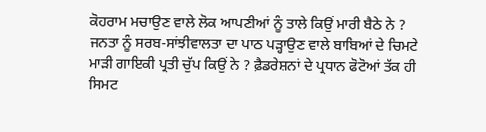ਕੋਹਰਾਮ ਮਚਾਉਣ ਵਾਲੇ ਲੋਕ ਆਪਣੀਆਂ ਨੂੰ ਤਾਲੇ ਕਿਉਂ ਮਾਰੀ ਬੈਠੇ ਨੇ ? ਜਨਤਾ ਨੂੰ ਸਰਬ-ਸਾਂਝੀਵਾਲਤਾ ਦਾ ਪਾਠ ਪੜ੍ਹਾਉਣ ਵਾਲੇ ਬਾਬਿਆਂ ਦੇ ਚਿਮਟੇ ਮਾੜੀ ਗਾਇਕੀ ਪ੍ਰਤੀ ਚੁੱਪ ਕਿਉਂ ਨੇ ? ਫ਼ੈਡਰੇਸ਼ਨਾਂ ਦੇ ਪ੍ਰਧਾਨ ਫੋਟੋਆਂ ਤੱਕ ਹੀ ਸਿਮਟ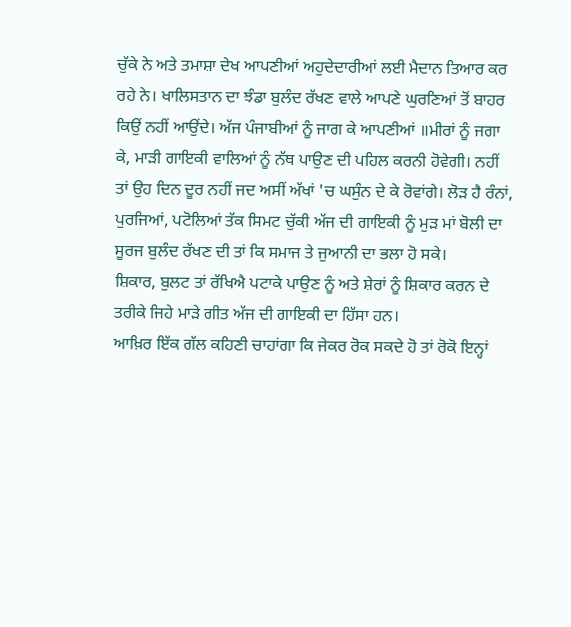ਚੁੱਕੇ ਨੇ ਅਤੇ ਤਮਾਸ਼ਾ ਦੇਖ ਆਪਣੀਆਂ ਅਹੁਦੇਦਾਰੀਆਂ ਲਈ ਮੈਦਾਨ ਤਿਆਰ ਕਰ ਰਹੇ ਨੇ। ਖਾਲਿਸਤਾਨ ਦਾ ਝੰਡਾ ਬੁਲੰਦ ਰੱਖਣ ਵਾਲੇ ਆਪਣੇ ਘੁਰਣਿਆਂ ਤੋਂ ਬਾਹਰ ਕਿਉਂ ਨਹੀਂ ਆਉਂਦੇ। ਅੱਜ ਪੰਜਾਬੀਆਂ ਨੂੰ ਜਾਗ ਕੇ ਆਪਣੀਆਂ ॥ਮੀਰਾਂ ਨੂੰ ਜਗਾ ਕੇ, ਮਾੜੀ ਗਾਇਕੀ ਵਾਲਿਆਂ ਨੂੰ ਨੱਥ ਪਾਉਣ ਦੀ ਪਹਿਲ ਕਰਨੀ ਹੋਵੇਗੀ। ਨਹੀਂ ਤਾਂ ਉਹ ਦਿਨ ਦੂਰ ਨਹੀਂ ਜਦ ਅਸੀਂ ਅੱਖਾਂ 'ਚ ਘਸੁੰਨ ਦੇ ਕੇ ਰੋਵਾਂਗੇ। ਲੋੜ ਹੈ ਰੰਨਾਂ, ਪੁਰਜਿਆਂ, ਪਟੋਲਿਆਂ ਤੱਕ ਸਿਮਟ ਚੁੱਕੀ ਅੱਜ ਦੀ ਗਾਇਕੀ ਨੂੰ ਮੁੜ ਮਾਂ ਬੋਲੀ ਦਾ ਸੂਰਜ ਬੁਲੰਦ ਰੱਖਣ ਦੀ ਤਾਂ ਕਿ ਸਮਾਜ ਤੇ ਜੁਆਨੀ ਦਾ ਭਲਾ ਹੋ ਸਕੇ।
ਸ਼ਿਕਾਰ, ਬੁਲਟ ਤਾਂ ਰੱਖਿਐ ਪਟਾਕੇ ਪਾਉਣ ਨੂੰ ਅਤੇ ਸ਼ੇਰਾਂ ਨੂੰ ਸ਼ਿਕਾਰ ਕਰਨ ਦੇ ਤਰੀਕੇ ਜਿਹੇ ਮਾੜੇ ਗੀਤ ਅੱਜ ਦੀ ਗਾਇਕੀ ਦਾ ਹਿੱਸਾ ਹਨ।
ਆਖ਼ਿਰ ਇੱਕ ਗੱਲ ਕਹਿਣੀ ਚਾਹਾਂਗਾ ਕਿ ਜੇਕਰ ਰੋਕ ਸਕਦੇ ਹੋ ਤਾਂ ਰੋਕੋ ਇਨ੍ਹਾਂ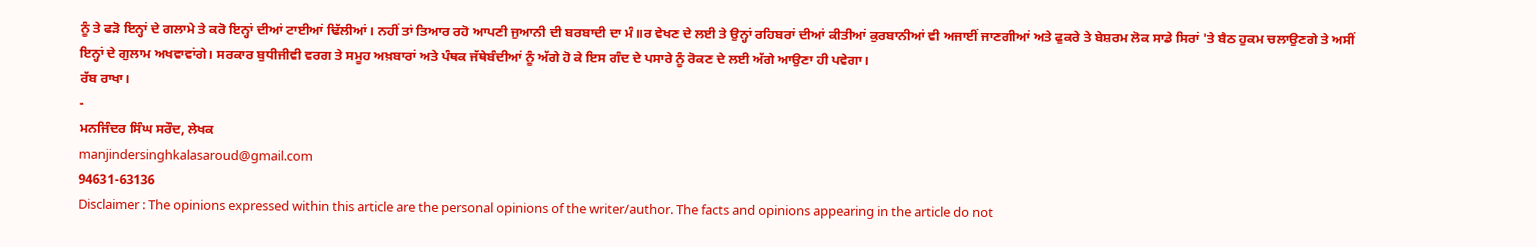ਨੂੰ ਤੇ ਫੜੋ ਇਨ੍ਹਾਂ ਦੇ ਗਲਾਮੇ ਤੇ ਕਰੋ ਇਨ੍ਹਾਂ ਦੀਆਂ ਟਾਈਆਂ ਢਿੱਲੀਆਂ। ਨਹੀਂ ਤਾਂ ਤਿਆਰ ਰਹੋ ਆਪਣੀ ਜੁਆਨੀ ਦੀ ਬਰਬਾਦੀ ਦਾ ਮੰ॥ਰ ਵੇਖਣ ਦੇ ਲਈ ਤੇ ਉਨ੍ਹਾਂ ਰਹਿਬਰਾਂ ਦੀਆਂ ਕੀਤੀਆਂ ਕੁਰਬਾਨੀਆਂ ਵੀ ਅਜਾਈਂ ਜਾਣਗੀਆਂ ਅਤੇ ਫੁਕਰੇ ਤੇ ਬੇਸ਼ਰਮ ਲੋਕ ਸਾਡੇ ਸਿਰਾਂ 'ਤੇ ਬੈਠ ਹੁਕਮ ਚਲਾਉਣਗੇ ਤੇ ਅਸੀਂ ਇਨ੍ਹਾਂ ਦੇ ਗੁਲਾਮ ਅਖਵਾਵਾਂਗੇ। ਸਰਕਾਰ ਬੁਧੀਜੀਵੀ ਵਰਗ ਤੇ ਸਮੂਹ ਅਖ਼ਬਾਰਾਂ ਅਤੇ ਪੰਥਕ ਜੱਥੇਬੰਦੀਆਂ ਨੂੰ ਅੱਗੇ ਹੋ ਕੇ ਇਸ ਗੰਦ ਦੇ ਪਸਾਰੇ ਨੂੰ ਰੋਕਣ ਦੇ ਲਈ ਅੱਗੇ ਆਉਣਾ ਹੀ ਪਵੇਗਾ।
ਰੱਬ ਰਾਖਾ।
-
ਮਨਜਿੰਦਰ ਸਿੰਘ ਸਰੌਦ, ਲੇਖਕ
manjindersinghkalasaroud@gmail.com
94631-63136
Disclaimer : The opinions expressed within this article are the personal opinions of the writer/author. The facts and opinions appearing in the article do not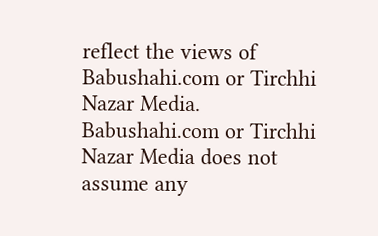reflect the views of Babushahi.com or Tirchhi Nazar Media. Babushahi.com or Tirchhi Nazar Media does not assume any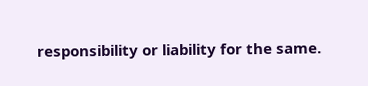responsibility or liability for the same.